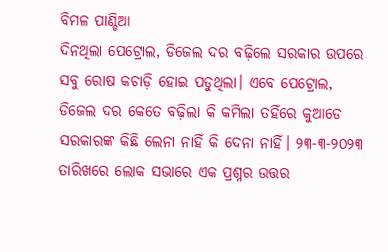ବିମଳ ପାଣ୍ଡିଆ
ଦିନଥିଲା ପେଟ୍ରୋଲ, ଡିଜେଲ ଦର ବଢ଼ିଲେ ସରକାର ଉପରେ ସବୁ ରୋଷ କଚାଡ଼ି ହୋଇ ପଡୁଥିଲା। ଏବେ ପେଟ୍ରୋଲ, ଡିଜେଲ ଦର କେତେ ବଢ଼ିଲା କି କମିଲା ତହିଁରେ କୁଆଡେ ସରକାରଙ୍କ କିଛି ଲେନା ନାହିଁ କି ଦେନା ନାହିଁ। ୨୩-୩-୨୦୨୩ ତାରିଖରେ ଲୋକ ସଭାରେ ଏକ ପ୍ରଶ୍ନର ଉତ୍ତର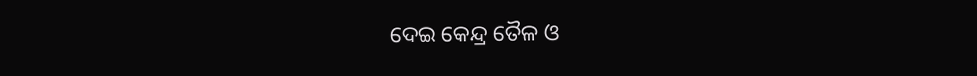ଦେଇ କେନ୍ଦ୍ର ତୈଳ ଓ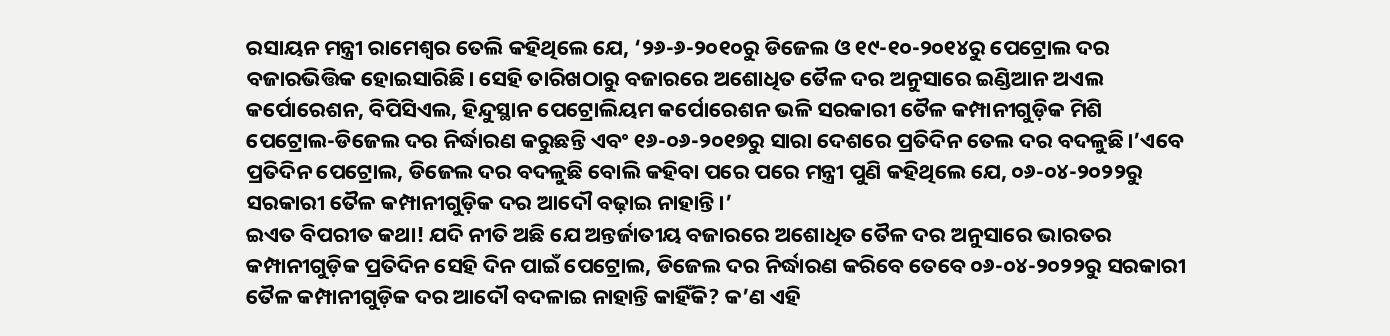ରସାୟନ ମନ୍ତ୍ରୀ ରାମେଶ୍ୱର ତେଲି କହିଥିଲେ ଯେ, ‘୨୬-୬-୨୦୧୦ରୁ ଡିଜେଲ ଓ ୧୯-୧୦-୨୦୧୪ରୁ ପେଟ୍ରୋଲ ଦର ବଜାରଭିତ୍ତିକ ହୋଇସାରିଛି। ସେହି ତାରିଖଠାରୁ ବଜାରରେ ଅଶୋଧିତ ତୈଳ ଦର ଅନୁସାରେ ଇଣ୍ଡିଆନ ଅଏଲ କର୍ପୋରେଶନ, ବିପିସିଏଲ, ହିନ୍ଦୁସ୍ଥାନ ପେଟ୍ରୋଲିୟମ କର୍ପୋରେଶନ ଭଳି ସରକାରୀ ତୈଳ କମ୍ପାନୀଗୁଡ଼ିକ ମିଶି ପେଟ୍ରୋଲ-ଡିଜେଲ ଦର ନିର୍ଦ୍ଧାରଣ କରୁଛନ୍ତି ଏବଂ ୧୬-୦୬-୨୦୧୭ରୁ ସାରା ଦେଶରେ ପ୍ରତିଦିନ ତେଲ ଦର ବଦଳୁଛି।’ଏବେ ପ୍ରତିଦିନ ପେଟ୍ରୋଲ, ଡିଜେଲ ଦର ବଦଳୁଛି ବୋଲି କହିବା ପରେ ପରେ ମନ୍ତ୍ରୀ ପୁଣି କହିଥିଲେ ଯେ, ୦୬-୦୪-୨୦୨୨ରୁ ସରକାରୀ ତୈଳ କମ୍ପାନୀଗୁଡ଼ିକ ଦର ଆଦୌ ବଢ଼ାଇ ନାହାନ୍ତି।’
ଇଏତ ବିପରୀତ କଥା! ଯଦି ନୀତି ଅଛି ଯେ ଅନ୍ତର୍ଜାତୀୟ ବଜାରରେ ଅଶୋଧିତ ତୈଳ ଦର ଅନୁସାରେ ଭାରତର କମ୍ପାନୀଗୁଡ଼ିକ ପ୍ରତିଦିନ ସେହି ଦିନ ପାଇଁ ପେଟ୍ରୋଲ, ଡିଜେଲ ଦର ନିର୍ଦ୍ଧାରଣ କରିବେ ତେବେ ୦୬-୦୪-୨୦୨୨ରୁ ସରକାରୀ ତୈଳ କମ୍ପାନୀଗୁଡ଼ିକ ଦର ଆଦୌ ବଦଳାଇ ନାହାନ୍ତି କାହିଁକି? କ’ଣ ଏହି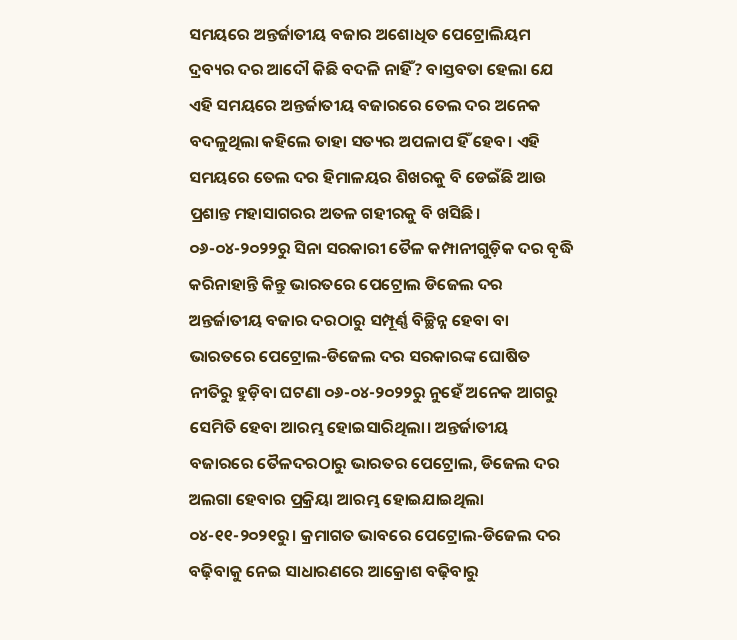ସମୟରେ ଅନ୍ତର୍ଜାତୀୟ ବଜାର ଅଶୋଧିତ ପେଟ୍ରୋଲିୟମ ଦ୍ରବ୍ୟର ଦର ଆଦୌ କିଛି ବଦଳି ନାହିଁ? ବାସ୍ତବତା ହେଲା ଯେ ଏହି ସମୟରେ ଅନ୍ତର୍ଜାତୀୟ ବଜାରରେ ତେଲ ଦର ଅନେକ ବଦଳୁଥିଲା କହିଲେ ତାହା ସତ୍ୟର ଅପଳାପ ହିଁ ହେବ। ଏହି ସମୟରେ ତେଲ ଦର ହିମାଳୟର ଶିଖରକୁ ବି ଡେଇଁଛି ଆଉ ପ୍ରଶାନ୍ତ ମହାସାଗରର ଅତଳ ଗହୀରକୁ ବି ଖସିଛି। ୦୬-୦୪-୨୦୨୨ରୁ ସିନା ସରକାରୀ ତୈଳ କମ୍ପାନୀଗୁଡ଼ିକ ଦର ବୃଦ୍ଧି କରିନାହାନ୍ତି କିନ୍ତୁ ଭାରତରେ ପେଟ୍ରୋଲ ଡିଜେଲ ଦର ଅନ୍ତର୍ଜାତୀୟ ବଜାର ଦରଠାରୁ ସମ୍ପୂର୍ଣ୍ଣ ବିଚ୍ଛିନ୍ନ ହେବା ବା ଭାରତରେ ପେଟ୍ରୋଲ-ଡିଜେଲ ଦର ସରକାରଙ୍କ ଘୋଷିତ ନୀତିରୁ ହୁଡ଼ିବା ଘଟଣା ୦୬-୦୪-୨୦୨୨ରୁ ନୁହେଁ ଅନେକ ଆଗରୁ ସେମିତି ହେବା ଆରମ୍ଭ ହୋଇସାରିଥିଲା। ଅନ୍ତର୍ଜାତୀୟ ବଜାରରେ ତୈଳଦରଠାରୁ ଭାରତର ପେଟ୍ରୋଲ, ଡିଜେଲ ଦର ଅଲଗା ହେବାର ପ୍ରକ୍ରିୟା ଆରମ୍ଭ ହୋଇଯାଇଥିଲା ୦୪-୧୧-୨୦୨୧ରୁ। କ୍ରମାଗତ ଭାବରେ ପେଟ୍ରୋଲ-ଡିଜେଲ ଦର ବଢ଼ିବାକୁ ନେଇ ସାଧାରଣରେ ଆକ୍ରୋଶ ବଢ଼ିବାରୁ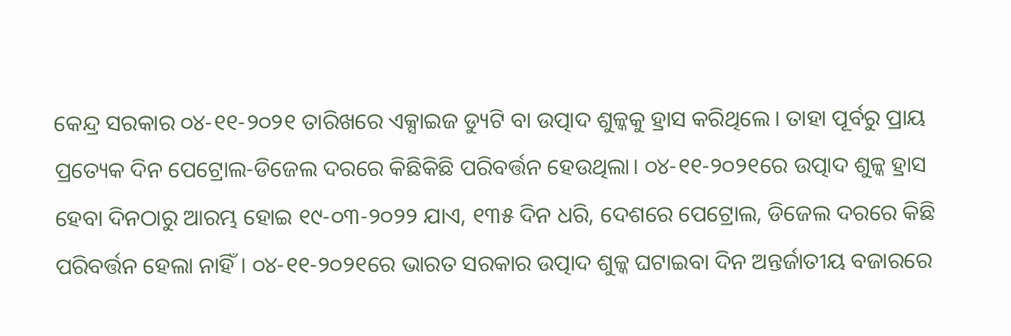କେନ୍ଦ୍ର ସରକାର ୦୪-୧୧-୨୦୨୧ ତାରିଖରେ ଏକ୍ସାଇଜ ଡ୍ୟୁଟି ବା ଉତ୍ପାଦ ଶୁଳ୍କକୁ ହ୍ରାସ କରିଥିଲେ। ତାହା ପୂର୍ବରୁ ପ୍ରାୟ ପ୍ରତ୍ୟେକ ଦିନ ପେଟ୍ରୋଲ-ଡିଜେଲ ଦରରେ କିଛିକିଛି ପରିବର୍ତ୍ତନ ହେଉଥିଲା। ୦୪-୧୧-୨୦୨୧ରେ ଉତ୍ପାଦ ଶୁଳ୍କ ହ୍ରାସ ହେବା ଦିନଠାରୁ ଆରମ୍ଭ ହୋଇ ୧୯-୦୩-୨୦୨୨ ଯାଏ, ୧୩୫ ଦିନ ଧରି, ଦେଶରେ ପେଟ୍ରୋଲ, ଡିଜେଲ ଦରରେ କିଛି ପରିବର୍ତ୍ତନ ହେଲା ନାହିଁ। ୦୪-୧୧-୨୦୨୧ରେ ଭାରତ ସରକାର ଉତ୍ପାଦ ଶୁଳ୍କ ଘଟାଇବା ଦିନ ଅନ୍ତର୍ଜାତୀୟ ବଜାରରେ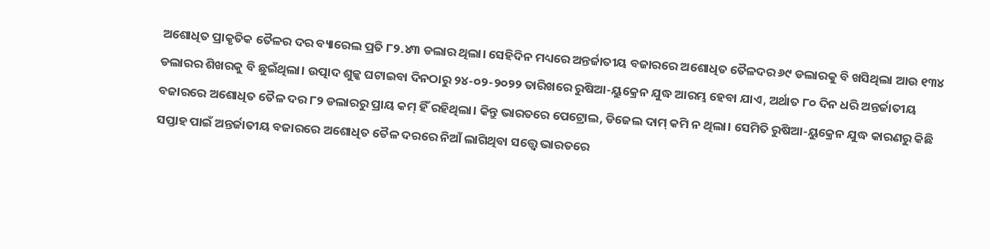ଅଶୋଧିତ ପ୍ରାକୃତିକ ତୈଳର ଦର ବ୍ୟାରେଲ ପ୍ରତି ୮୨.୪୩ ଡଲାର ଥିଲା। ସେହିଦିନ ମଧ୍ୟରେ ଅନ୍ତର୍ଜାତୀୟ ବଜାରରେ ଅଶୋଧିତ ତୈଳଦର ୬୯ ଡଲାରକୁ ବି ଖସିଥିଲା ଆଉ ୧୩୪ ଡଲାରର ଶିଖରକୁ ବି ଛୁଇଁଥିଲା। ଉତ୍ପାଦ ଶୁଳ୍କ ଘଟାଇବା ଦିନଠାରୁ ୨୪-୦୨-୨୦୨୨ ତାରିଖରେ ରୁଷିଆ-ୟୁକ୍ରେନ ଯୁଦ୍ଧ ଆରମ୍ଭ ହେବା ଯାଏ, ଅର୍ଥାତ ୮୦ ଦିନ ଧରି ଅନ୍ତର୍ଜାତୀୟ ବଜାରରେ ଅଶୋଧିତ ତୈଳ ଦର ୮୨ ଡଲାରରୁ ପ୍ରାୟ କମ୍ ହିଁ ରହିଥିଲା। କିନ୍ତୁ ଭାରତରେ ପେଟ୍ରୋଲ, ଡିଜେଲ ଦାମ୍ କମି ନ ଥିଲା। ସେମିତି ରୁଷିଆ-ୟୁକ୍ରେନ ଯୁଦ୍ଧ କାରଣରୁ କିଛି ସପ୍ତାହ ପାଇଁ ଅନ୍ତର୍ଜାତୀୟ ବଜାରରେ ଅଶୋଧିତ ତୈଳ ଦରରେ ନିଆଁ ଲାଗିଥିବା ସତ୍ତ୍ୱେ ଭାରତରେ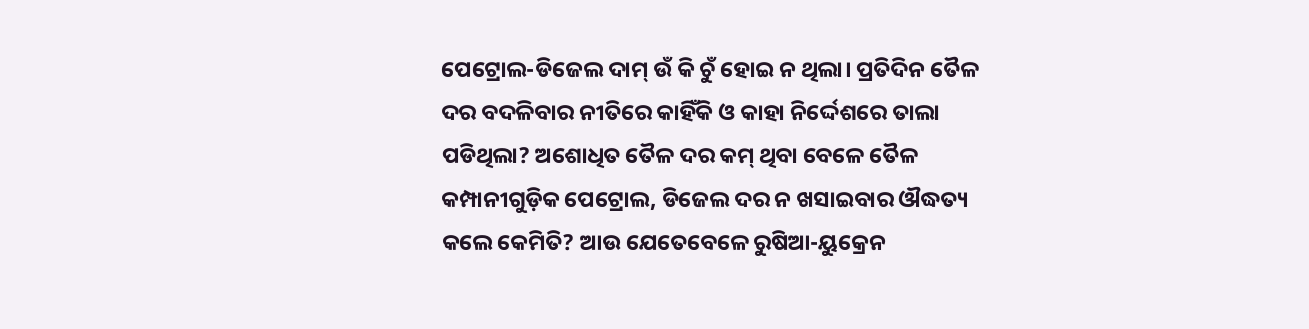ପେଟ୍ରୋଲ-ଡିଜେଲ ଦାମ୍ ଉଁ କି ଚୁଁ ହୋଇ ନ ଥିଲା। ପ୍ରତିଦିନ ତୈଳ ଦର ବଦଳିବାର ନୀତିରେ କାହିଁକି ଓ କାହା ନିର୍ଦ୍ଦେଶରେ ତାଲା ପଡିଥିଲା? ଅଶୋଧିତ ତୈଳ ଦର କମ୍ ଥିବା ବେଳେ ତୈଳ କମ୍ପାନୀଗୁଡ଼ିକ ପେଟ୍ରୋଲ, ଡିଜେଲ ଦର ନ ଖସାଇବାର ଔଦ୍ଧତ୍ୟ କଲେ କେମିତି? ଆଉ ଯେତେବେଳେ ରୁଷିଆ-ୟୁକ୍ରେନ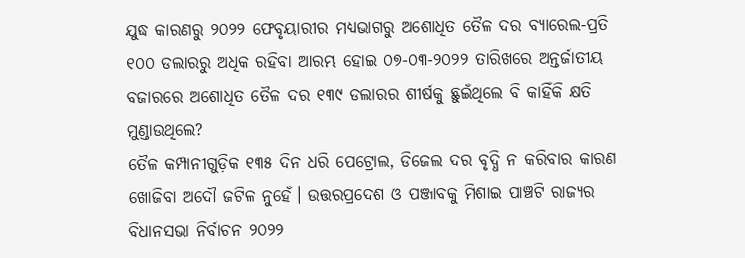ଯୁଦ୍ଧ କାରଣରୁ ୨୦୨୨ ଫେବୃୟାରୀର ମଧ୍ୟଭାଗରୁ ଅଶୋଧିତ ତୈଳ ଦର ବ୍ୟାରେଲ-ପ୍ରତି ୧୦୦ ଡଲାରରୁ ଅଧିକ ରହିବା ଆରମ୍ଭ ହୋଇ ୦୭-୦୩-୨୦୨୨ ତାରିଖରେ ଅନ୍ତର୍ଜାତୀୟ ବଜାରରେ ଅଶୋଧିତ ତୈଳ ଦର ୧୩୯ ଡଲାରର ଶୀର୍ଷକୁ ଛୁଇଁଥିଲେ ବି କାହିଁକି କ୍ଷତି ମୁଣ୍ଡାଉଥିଲେ?
ତୈଳ କମ୍ପାନୀଗୁଡ଼ିକ ୧୩୫ ଦିନ ଧରି ପେଟ୍ରୋଲ, ଡିଜେଲ ଦର ବୃଦ୍ଧି ନ କରିବାର କାରଣ ଖୋଜିବା ଅଦୌ ଜଟିଳ ନୁହେଁ। ଉତ୍ତରପ୍ରଦେଶ ଓ ପଞ୍ଜାବକୁ ମିଶାଇ ପାଞ୍ଚଟି ରାଜ୍ୟର ବିଧାନସଭା ନିର୍ବାଚନ ୨୦୨୨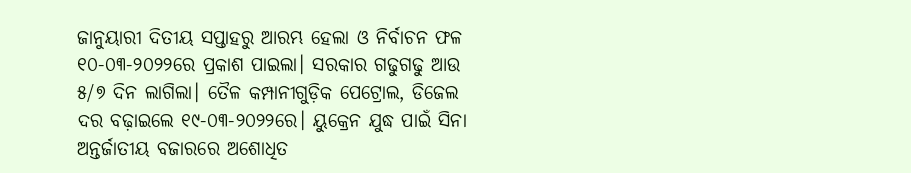ଜାନୁୟାରୀ ଦିତୀୟ ସପ୍ତାହରୁ ଆରମ୍ଭ ହେଲା ଓ ନିର୍ବାଚନ ଫଳ ୧୦-୦୩-୨୦୨୨ରେ ପ୍ରକାଶ ପାଇଲା। ସରକାର ଗଢୁଗଢୁ ଆଉ ୫/୭ ଦିନ ଲାଗିଲା। ତୈଳ କମ୍ପାନୀଗୁଡ଼ିକ ପେଟ୍ରୋଲ, ଡିଜେଲ ଦର ବଢ଼ାଇଲେ ୧୯-୦୩-୨୦୨୨ରେ। ୟୁକ୍ରେନ ଯୁଦ୍ଧ ପାଇଁ ସିନା ଅନ୍ତର୍ଜାତୀୟ ବଜାରରେ ଅଶୋଧିତ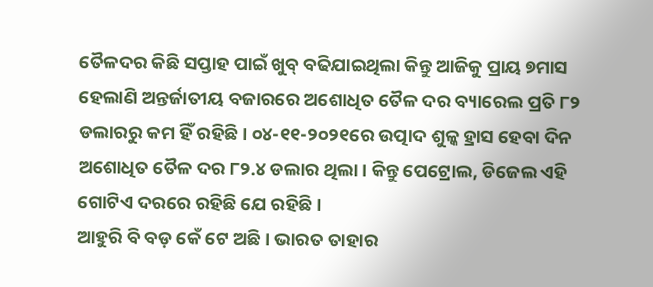ତୈଳଦର କିଛି ସପ୍ତାହ ପାଇଁ ଖୁବ୍ ବଢିଯାଇଥିଲା କିନ୍ତୁ ଆଜିକୁ ପ୍ରାୟ ୭ମାସ ହେଲାଣି ଅନ୍ତର୍ଜାତୀୟ ବଜାରରେ ଅଶୋଧିତ ତୈଳ ଦର ବ୍ୟାରେଲ ପ୍ରତି ୮୨ ଡଲାରରୁ କମ ହିଁ ରହିଛି। ୦୪-୧୧-୨୦୨୧ରେ ଉତ୍ପାଦ ଶୁଳ୍କ ହ୍ରାସ ହେବା ଦିନ ଅଶୋଧିତ ତୈଳ ଦର ୮୨.୪ ଡଲାର ଥିଲା। କିନ୍ତୁ ପେଟ୍ରୋଲ, ଡିଜେଲ ଏହି ଗୋଟିଏ ଦରରେ ରହିଛି ଯେ ରହିଛି।
ଆହୁରି ବି ବଡ଼ କେଁ ଟେ ଅଛି। ଭାରତ ତାହାର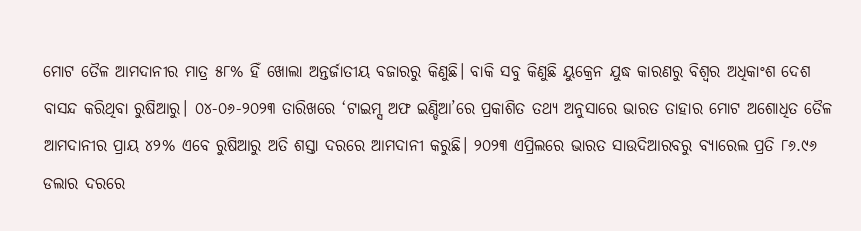ମୋଟ ତୈଳ ଆମଦାନୀର ମାତ୍ର ୫୮% ହିଁ ଖୋଲା ଅନ୍ତର୍ଜାତୀୟ ବଜାରରୁ କିଣୁଛି। ବାକି ସବୁ କିଣୁଛି ୟୁକ୍ରେନ ଯୁଦ୍ଧ କାରଣରୁ ବିଶ୍ୱର ଅଧିକାଂଶ ଦେଶ ବାସନ୍ଦ କରିଥିବା ରୁଷିଆରୁ। ୦୪-୦୬-୨୦୨୩ ତାରିଖରେ ‘ଟାଇମ୍ସ ଅଫ ଇଣ୍ଡିଆ’ରେ ପ୍ରକାଶିତ ତଥ୍ୟ ଅନୁସାରେ ଭାରତ ତାହାର ମୋଟ ଅଶୋଧିତ ତୈଳ ଆମଦାନୀର ପ୍ରାୟ ୪୨% ଏବେ ରୁଷିଆରୁ ଅତି ଶସ୍ତା ଦରରେ ଆମଦାନୀ କରୁଛି। ୨୦୨୩ ଏପ୍ରିଲରେ ଭାରତ ସାଉଦିଆରବରୁ ବ୍ୟାରେଲ ପ୍ରତି ୮୬.୯୬ ଡଲାର ଦରରେ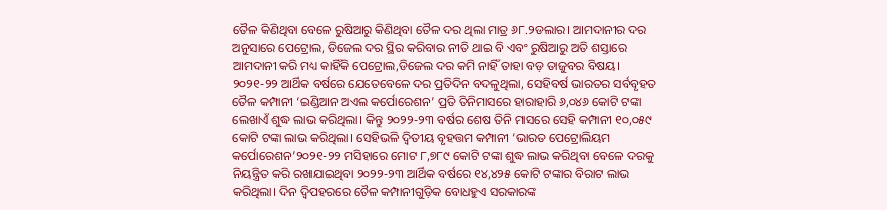ତୈଳ କିଣିଥିବା ବେଳେ ରୁଷିଆରୁ କିଣିଥିବା ତୈଳ ଦର ଥିଲା ମାତ୍ର ୬୮.୨ଡଲାର। ଆମଦାନୀର ଦର ଅନୁସାରେ ପେଟ୍ରୋଲ, ଡିଜେଲ ଦର ସ୍ଥିର କରିବାର ନୀତି ଥାଇ ବି ଏବଂ ରୁଷିଆରୁ ଅତି ଶସ୍ତାରେ ଆମଦାନୀ କରି ମଧ୍ୟ କାହିଁକି ପେଟ୍ରୋଲ,ଡିଜେଲ ଦର କମି ନାହିଁ ତାହା ବଡ଼ ତାଜୁବର ବିଷୟ।
୨୦୨୧-୨୨ ଆର୍ଥିକ ବର୍ଷରେ ଯେତେବେଳେ ଦର ପ୍ରତିଦିନ ବଦଳୁଥିଲା, ସେହିବର୍ଷ ଭାରତର ସର୍ବବୃହତ ତୈଳ କମ୍ପାନୀ ‘ଇଣ୍ଡିଆନ ଅଏଲ କର୍ପୋରେଶନ’ ପ୍ରତି ତିନିମାସରେ ହାରାହାରି ୬,୦୪୬ କୋଟି ଟଙ୍କା ଲେଖାଏଁ ଶୁଦ୍ଧ ଲାଭ କରିଥିଲା। କିନ୍ତୁ ୨୦୨୨-୨୩ ବର୍ଷର ଶେଷ ତିନି ମାସରେ ସେହି କମ୍ପାନୀ ୧୦,୦୫୯ କୋଟି ଟଙ୍କା ଲାଭ କରିଥିଲା। ସେହିଭଳି ଦ୍ୱିତୀୟ ବୃହତ୍ତମ କମ୍ପାନୀ ‘ଭାରତ ପେଟ୍ରୋଲିୟମ କର୍ପୋରେଶନ’୨୦୨୧-୨୨ ମସିହାରେ ମୋଟ ୮,୭୮୯ କୋଟି ଟଙ୍କା ଶୁଦ୍ଧ ଲାଭ କରିଥିବା ବେଳେ ଦରକୁ ନିୟନ୍ତ୍ରିତ କରି ରଖାଯାଇଥିବା ୨୦୨୨-୨୩ ଆର୍ଥିକ ବର୍ଷରେ ୧୪,୪୨୫ କୋଟି ଟଙ୍କାର ବିରାଟ ଲାଭ କରିଥିଲା। ଦିନ ଦ୍ୱିପହରରେ ତୈଳ କମ୍ପାନୀଗୁଡ଼ିକ ବୋଧହୁଏ ସରକାରଙ୍କ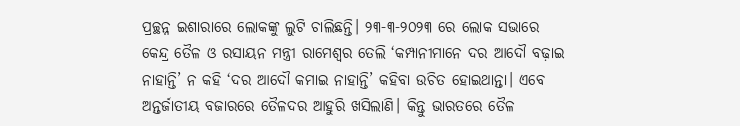ପ୍ରଚ୍ଛନ୍ନ ଇଶାରାରେ ଲୋକଙ୍କୁ ଲୁଟି ଚାଲିଛନ୍ତି। ୨୩-୩-୨୦୨୩ ରେ ଲୋକ ସଭାରେ କେନ୍ଦ୍ର ତୈଳ ଓ ରସାୟନ ମନ୍ତ୍ରୀ ରାମେଶ୍ୱର ତେଲି ‘କମ୍ପାନୀମାନେ ଦର ଆଦୌ ବଢ଼ାଇ ନାହାନ୍ତି’ ନ କହି ‘ଦର ଆଦୌ କମାଇ ନାହାନ୍ତି’ କହିବା ଉଚିତ ହୋଇଥାନ୍ତା। ଏବେ ଅନ୍ତର୍ଜାତୀୟ ବଜାରରେ ତୈଳଦର ଆହୁରି ଖସିଲାଣି। କିନ୍ତୁ ଭାରତରେ ତୈଳ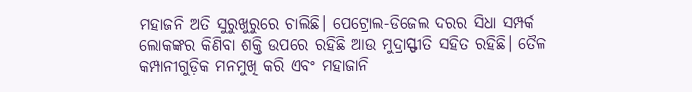ମହାଜନି ଅତି ସୁରୁଖୁରୁରେ ଚାଲିଛି। ପେଟ୍ରୋଲ-ଡିଜେଲ ଦରର ସିଧା ସମ୍ପର୍କ ଲୋକଙ୍କର କିଣିବା ଶକ୍ତି ଉପରେ ରହିଛି ଆଉ ମୁଦ୍ରାସ୍ଫୀତି ସହିତ ରହିଛି। ତୈଳ କମ୍ପାନୀଗୁଡ଼ିକ ମନମୁଖି କରି ଏବଂ ମହାଜାନି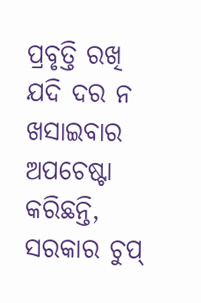ପ୍ରବୃତ୍ତି ରଖି ଯଦି ଦର ନ ଖସାଇବାର ଅପଚେଷ୍ଟା କରିଛନ୍ତି, ସରକାର ଚୁପ୍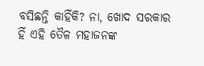ବସିଛନ୍ତି କାହିଁକି? ନା, ଖୋଦ ସରକାର ହିଁ ଏହି ତୈଳ ମହାଜନଙ୍କ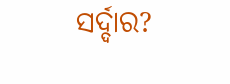ସର୍ଦ୍ଦାର?